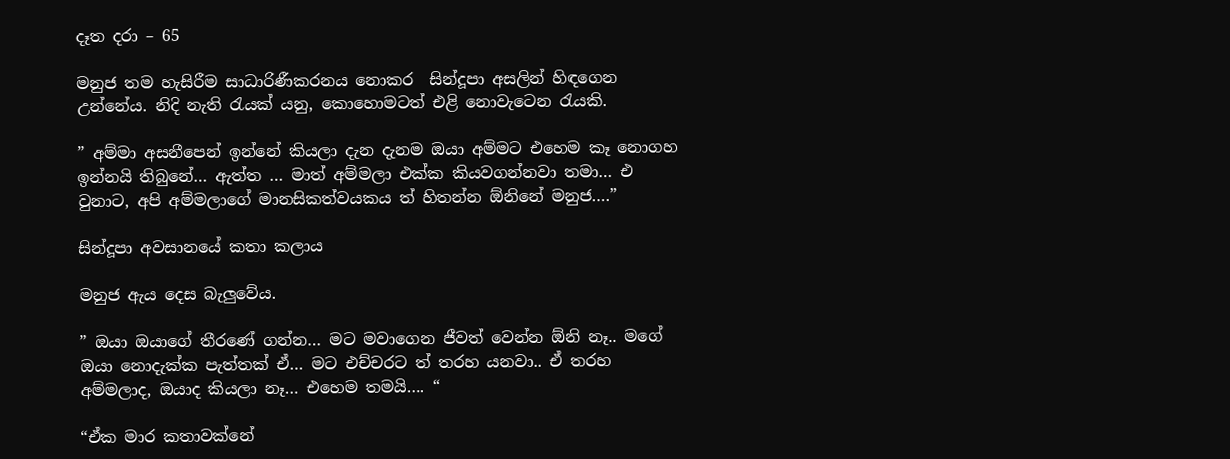දෑත දරා – 65

මනුජ තම හැසිරීම සාධාරිණීකරනය නොකර  සින්දූපා අසලින් හිඳගෙන උන්නේය. නිදි නැති රැයක් යනු, කොහොමටත් එළි නොවැටෙන රැයකි.

” අම්මා අසනීපෙන් ඉන්නේ කියලා දැන දැනම ඔයා අම්මට එහෙම කෑ නොගහ ඉන්නයි තිබුනේ… ඇත්ත … මාත් අම්මලා එක්ක කියවගන්නවා තමා… එ වුනාට, අපි අම්මලාගේ මානසිකත්වයකය ත් හිතන්න ඕනිනේ මනුජ….”

සින්දූපා අවසානයේ කතා කලාය

මනුජ ඇය දෙස බැලුවේය.

” ඔයා ඔයාගේ තීරණේ ගන්න… මට මවාගෙන ජීවත් වෙන්න ඕනි නෑ.. මගේ ඔයා නොදැක්ක පැත්තක් ඒ… මට එච්චරට ත් තරහ යනවා.. ඒ තරහ අම්මලාද, ඔයාද කියලා නෑ… එහෙම තමයි…. “

“ඒක මාර කතාවක්නේ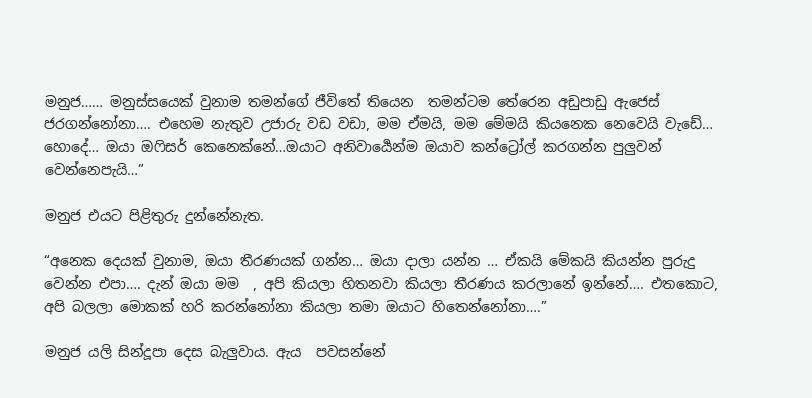මනුජ…… මනුස්සයෙක් වුනාම තමන්ගේ ජීවිතේ තියෙන  තමන්ටම තේරෙන අඩුපාඩු ඇජෙස් ජරගන්නෝනා…. එහෙම නැතුව උජාරු වඩ වඩා, මම ඒමයි, මම මේමයි කියනෙක නෙවෙයි වැඩේ… හොදේ… ඔයා ඔෆිසර් කෙනෙක්නේ…ඔයාට අනිවාර්‍යෙන්ම ඔයාව කන්ට්‍රෝල් කරගන්න පුලුවන් වෙන්නෙපැයි…”

මනුජ එයට පිළිතුරු දුන්නේනැත.

“අනෙක දෙයක් වුනාම, ඔයා තීරණයක් ගන්න… ඔයා දාලා යන්න … ඒකයි මේකයි කියන්න පුරුදු වෙන්න එපා…. දැන් ඔයා මම  , අපි කියලා හිතනවා කියලා තීරණය කරලානේ ඉන්නේ…. එතකොට, අපි බලලා මොකක් හරි කරන්නෝනා කියලා තමා ඔයාට හිතෙන්නෝනා….”

මනුජ යලි සින්දූපා දෙස බැලුවාය. ඇය  පවසන්නේ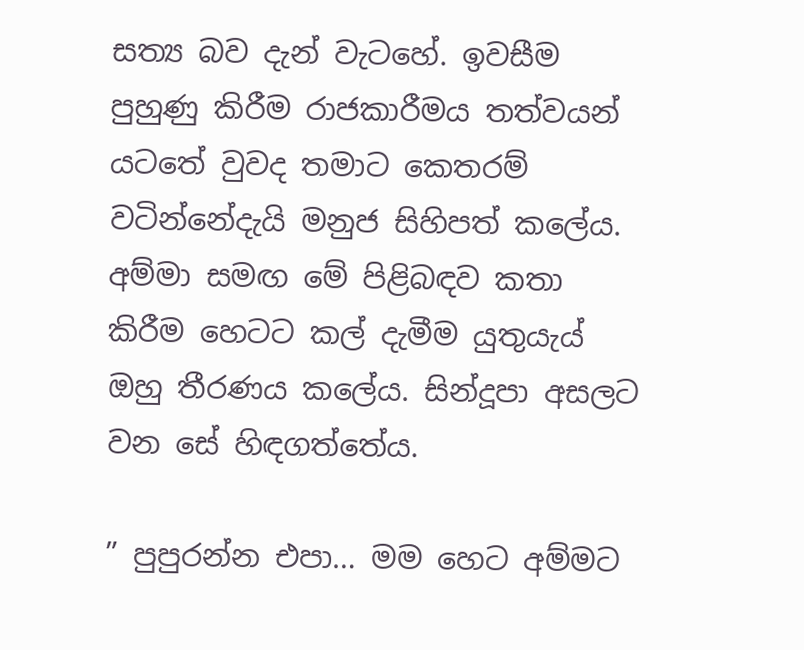සත්‍ය බව දැන් වැටහේ. ඉවසීම පුහුණු කිරීම රාජකාරීමය තත්වයන් යටතේ වුවද තමාට කෙතරම් වටින්නේදැයි මනුජ සිහිපත් කලේය. අම්මා සමඟ මේ පිළිබඳව කතා කිරීම හෙටට කල් දැමීම යුතුයැය් ඔහු තීරණය කලේය. සින්දූපා අසලට වන සේ හිඳගත්තේය.

” පුපුරන්න එපා… මම හෙට අම්මට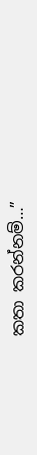කතා කරන්නම්…”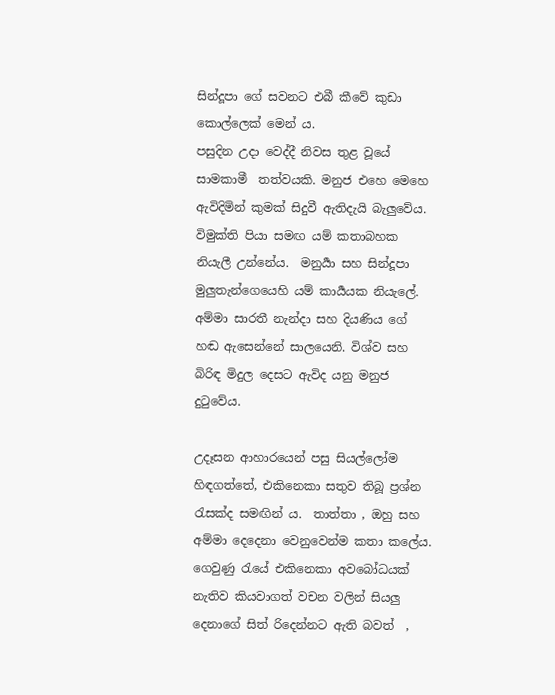සින්දූපා ගේ සවනට එබී කීවේ කුඩා කොල්ලෙක් මෙන් ය.
පසුදින උදා වෙද්දී නිවස තුළ වූයේ සාමකාමී  තත්වයකි. මනුජ එහෙ මෙහෙ ඇවිදිමින් කුමක් සිදුවී ඇතිදැයි බැලුවේය. විමුක්ති පියා සමඟ යම් කතාබහක නියැලී උන්නේය.  මනුර්‍යා සහ සින්දූපා මුලුතැන්ගෙයෙහි යම් කාර්‍යයක නියැලේ. අම්මා සාරතී නැන්දා සහ දියණිය ගේ හඬ ඇසෙන්නේ සාලයෙනි. විශ්ව සහ බිරිඳ මිදුල දෙසට ඇවිද යනු මනුජ දුටුවේය.

උදෑසන ආහාරයෙන් පසු සියල්ලෝම හිඳගත්තේ, එකිනෙකා සතුව තිබූ ප්‍රශ්න රැසක්ද සමඟින් ය.  තාත්තා , ඔහු සහ අම්මා දෙදෙනා වෙනුවෙන්ම කතා කලේය. ගෙවුණු රැයේ එකිනෙකා අවබෝධයක් නැතිව කියවාගත් වචන වලින් සියලු දෙනාගේ සිත් රිදෙන්නට ඇති බවත්  ,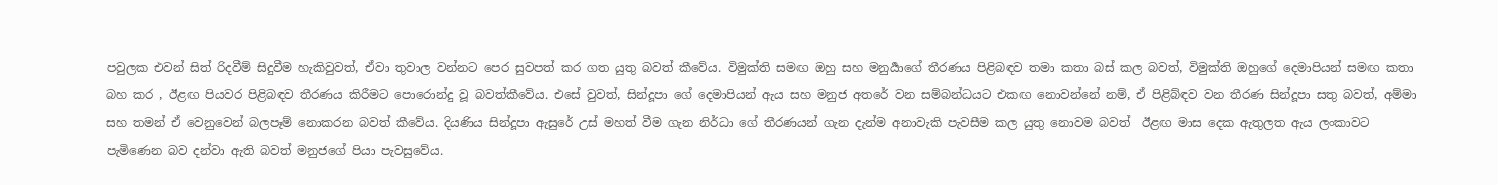පවුලක එවන් සිත් රිදවීම් සිදුවීම හැකිවුවත්, ඒවා තුවාල වන්නට පෙර සුවපත් කර ගත යුතු බවත් කීවේය. විමුක්ති සමඟ ඔහු සහ මනුර්‍යාගේ තීරණය පිළිබඳව තමා කතා බස් කල බවත්, විමුක්ති ඔහුගේ දෙමාපියන් සමඟ කතා බහ කර , ඊළඟ පියවර පිළිබඳව තීරණය කිරීමට පොරොන්දු වූ බවත්කීවේය. එසේ වුවත්, සින්දූපා ගේ දෙමාපියන් ඇය සහ මනුජ අතරේ වන සම්බන්ධයට එකඟ නොවන්නේ නම්, ඒ පිළිබ්ඳව වන තීරණ සින්දූපා සතු බවත්, අම්මා සහ තමන් ඒ වෙනුවෙන් බලපෑම් නොකරන බවත් කීවේය. දියණිය සින්දූපා ඇසුරේ උස් මහත් වීම ගැන නිර්ධා ගේ තීරණයන් ගැන දැන්ම අනාවැකි පැවසීම කල යුතු නොවම බවත්  ඊළඟ මාස දෙක ඇතුලත ඇය ලංකාවට පැමිණෙන බව දන්වා ඇති බවත් මනුජගේ පියා පැවසුවේය.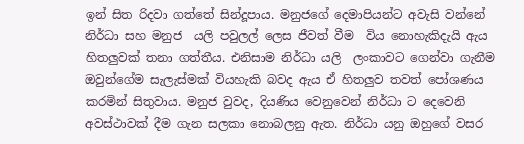ඉන් සිත රිදවා ගත්තේ සින්දූපාය. මනුජගේ දෙමාපියන්ට අවැසි වන්නේ නිර්ධා සහ මනුජ  යලි පවුලල් ලෙස ජීවත් වීම  විය නොහැකිදැයි ඇය හිතලුවක් තනා ගත්තීය. එනිසාම නිර්ධා යලි  ලංකාවට ගෙන්වා ගැනීම ඔවුන්ගේම සැලැස්මක් වියහැකි බවද ඇය ඒ හිතලුව තවත් පෝශණය කරමින් සිතුවාය. මනුජ වුවද, දියණිය වෙනුවෙන් නිර්ධා ට දෙවෙනි අවස්ථාවක් දීම ගැන සලකා නොබලනු ඇත. නිර්ධා යනු ඔහුගේ වසර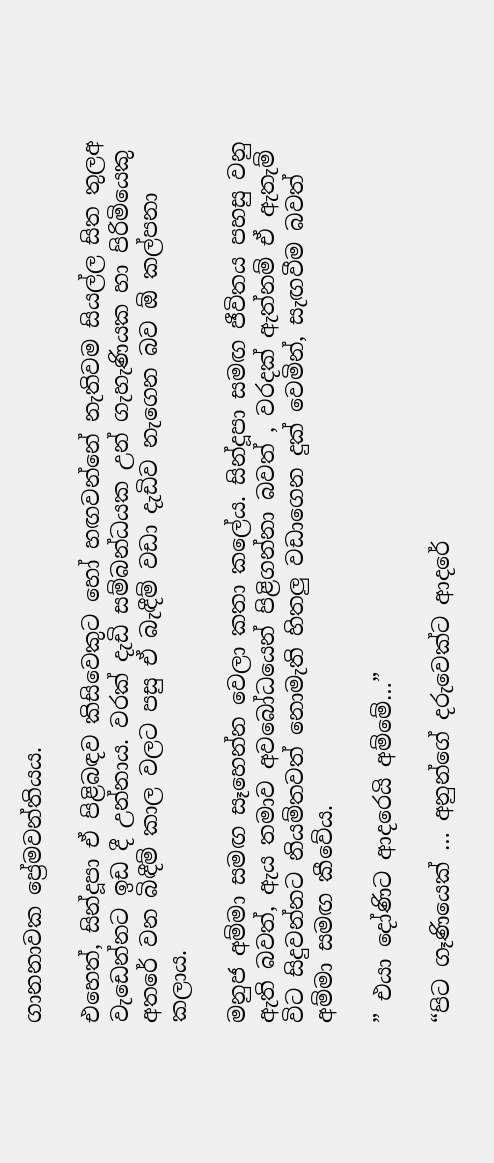ගානනාවක ප්‍රේමවන්තියය.

එහෙත්, සින්දූපා ඒ පිළිබඳව කිසිවෙකුට හෝ හඟවන්නේ නැතිවම සියල්ල සිත තුලඅ වැඩෙන්නට ඉඩ දී උන්නාය. වරක් දැඩි සම්බන්ධයක උන් ගැහැණියක හා පිරිමියෙකු අතරේ වන බිඳීම් කාල වලට පසු ඒ බැඳීම් වඩා දැඩිව නැගෙන බව ඕ කල්පනා කලාය.

මනුජ අම්මා සමඟ සෑහෙන්න වෙලා කතා කලේය. සින්දූපා සමඟ ජීවිතය පහසු වනු ඇති බවත්, ඇය තමාව අවබෝධයෙන් පිළිගන්නා බවත් , වරදක් ඇත්නම් ඒ ඇතැම් විට සිදුවන්නට නියම්තවත් නොමැති හිතලු වඩාගෙන දුක් වෙමින්, සැඟවීම බවත් අම්මා සමඟ කීවේය.

” එයා දෝණිට ආදරෙයි අම්මේ…”

“පිට ගෑණියෙක් … අනුන්ගේ දරුවෙක්ට ආදරේ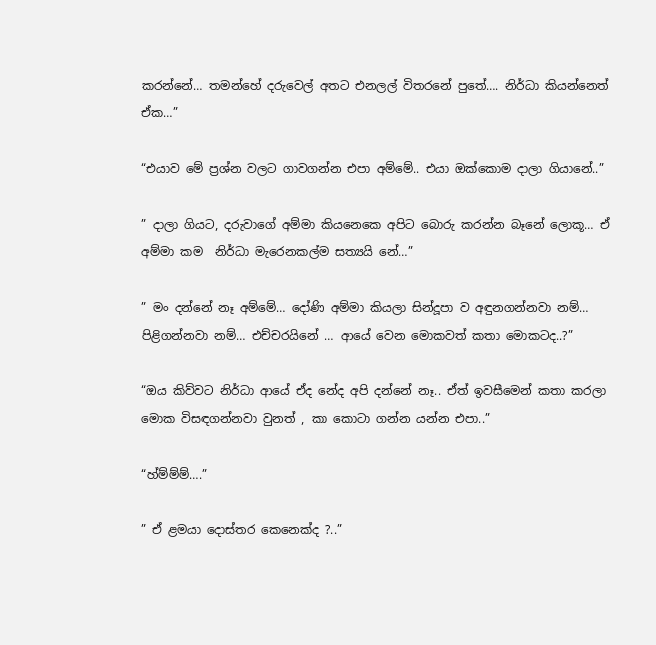කරන්නේ… තමන්හේ දරුවෙල් අතට එනලල් විතරනේ පුතේ…. නිර්ධා කියන්නෙත් ඒක…”

“එයාව මේ ප්‍රශ්න වලට ගාවගන්න එපා අම්මේ.. එයා ඔක්කොම දාලා ගියානේ..”

” දාලා ගියට, දරුවාගේ අම්මා කියනෙකෙ අපිට බොරු කරන්න බෑනේ ලොකූ… ඒ අම්මා කම  නිර්ධා මැරෙනකල්ම සත්‍යයි නේ…”

” මං දන්නේ නෑ අම්මේ… දෝණි අම්මා කියලා සින්දූපා ව අඳුනගන්නවා නම්… පිළිගන්නවා නම්… එච්චරයිනේ … ආයේ වෙන මොකවත් කතා මොකටද..?”

“ඔය කිව්වට නිර්ධා ආයේ ඒද නේද අපි දන්නේ නෑ.. ඒත් ඉවසීමෙන් කතා කරලා මොක විසඳගන්නවා වුනත් , කා කොටා ගන්න යන්න එපා..”

“හ්ම්ම්ම්….”

” ඒ ළමයා දොස්තර කෙනෙක්ද ?..”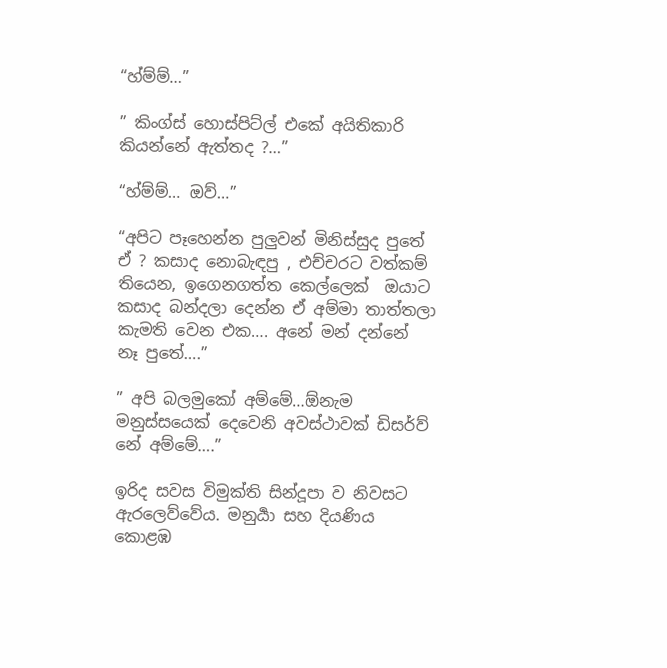“හ්ම්ම්…”

” කිංග්ස් හොස්පිට්ල් එකේ අයිතිකාරි කියන්නේ ඇත්තද ?…”

“හ්ම්ම්… ඔව්…”

“අපිට පෑහෙන්න පුලුවන් මිනිස්සුද පුතේ ඒ ? කසාද නොබැඳපු , එච්චරට වත්කම් තියෙන, ඉගෙනගත්ත කෙල්ලෙක්  ඔයාට කසාද බන්දලා දෙන්න ඒ අම්මා තාත්තලා කැමති වෙන එක…. අනේ මන් දන්නේ නෑ පුතේ….”

” අපි බලමුකෝ අම්මේ…ඕනැම මනුස්සයෙක් දෙවෙනි අවස්ථාවක් ඩිසර්ව් නේ අම්මේ….”

ඉරිද සවස විමුක්ති සින්දූපා ව නිවසට ඇරලෙව්වේය. මනුර්‍යා සහ දියණිය කොළඹ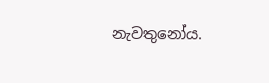නැවතුනෝය.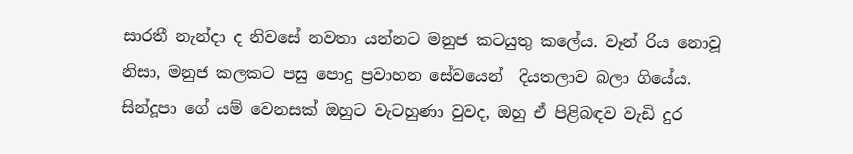සාරතී නැන්දා ද නිවසේ නවතා යන්නට මනුජ කටයුතු කලේය. වෑන් රිය නොවූ නිසා, මනුජ කලකට පසු පොදු ප්‍රවාහන සේවයෙන්  දියතලාව බලා ගියේය. සින්දූපා ගේ යම් වෙනසක් ඔහුට වැටහුණා වුවද, ඔහු ඒ පිළිබඳව වැඩි දුර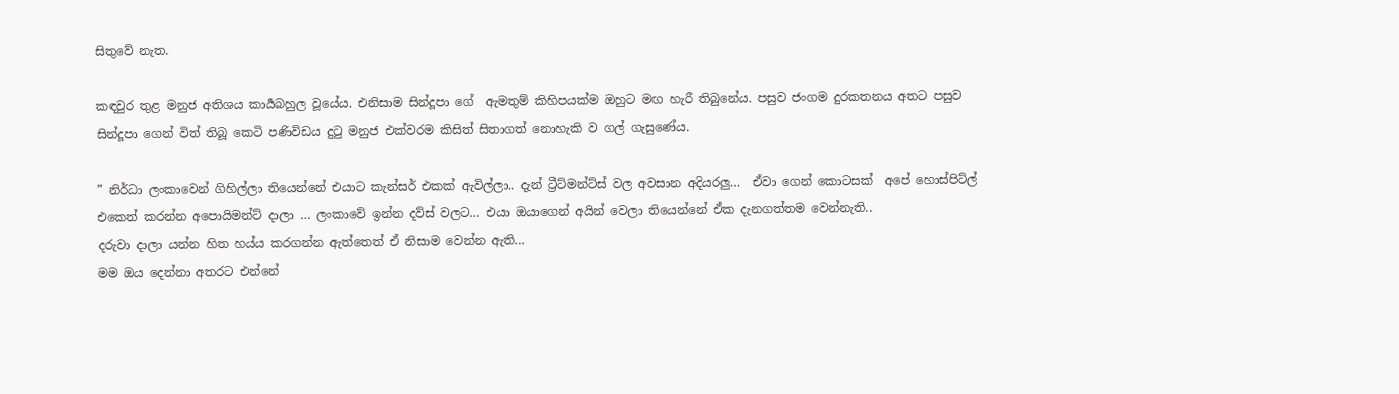සිතුවේ නැත.

කඳවුර තුළ මනුජ අතිශය කාර්‍යබහුල වූයේය. එනිසාම සින්දූපා ගේ  ඇමතුම් කිහිපයක්ම ඔහුට මඟ හැරී තිබුනේය. පසුව ජංගම දුරකතනය අතට පසුව සින්දූපා ගෙන් විත් තිබූ කෙටි පණිවිඩය දුටු මනුජ එක්වරම කිසිත් සිතාගත් නොහැකි ව ගල් ගැසුණේය.

” නිර්ධා ලංකාවෙන් ගිහිල්ලා තියෙන්නේ එයාට කැන්සර් එකක් ඇවිල්ලා.. දැන් ට්‍රීට්මන්ට්ස් වල අවසාන අදියරලු…  ඒවා ගෙන් කොටසක්  අපේ හොස්පිට්ල් එකෙත් කරන්න අපොයිමන්ට් දාලා … ලංකාවේ ඉන්න දව්ස් වලට… එයා ඔයාගෙන් අයින් වෙලා තියෙන්නේ ඒක දැනගත්තම වෙන්නැති..
දරුවා දාලා යන්න හිත හය්ය කරගන්න ඇත්තෙත් ඒ නිසාම වෙන්න ඇති…
මම ඔය දෙන්නා අතරට එන්නේ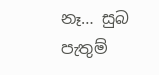නෑ… සුබ පැතුම්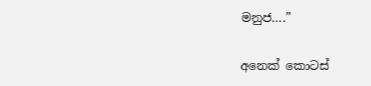මනුජ….”

අනෙක් කොටස්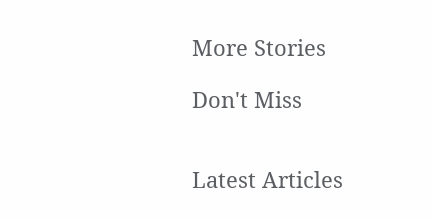More Stories

Don't Miss


Latest Articles